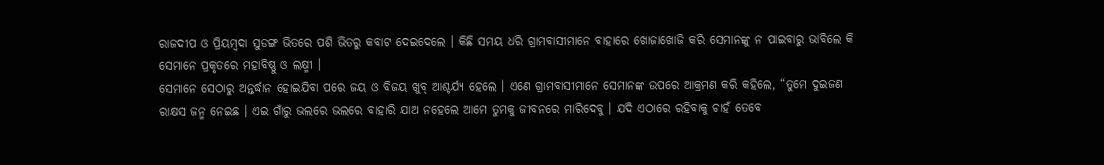ରାଜଦୀପ ଓ ପ୍ରିୟମ୍ବଦା ସୁଡଙ୍ଗ ଭିତରେ ପଶି ଭିତରୁ କବାଟ ଦେଇଦେଲେ । କିଛି ସମୟ ଧରି ଗ୍ରାମବାସୀମାନେ ବାହାରେ ଖୋଜାଖୋଜି କରି ସେମାନଙ୍କୁ ନ ପାଇବାରୁ ଭାବିଲେ କି ସେମାନେ ପ୍ରକୃତରେ ମହାବିଷ୍ଣୁ ଓ ଲକ୍ଷ୍ମୀ ।
ସେମାନେ ସେଠାରୁ ଅନ୍ତର୍ଦ୍ଧାନ ହୋଇଯିବା ପରେ ଜୟ ଓ ବିଜୟ ଖୁବ୍ ଆଶ୍ଚର୍ଯ୍ୟ ହେଲେ । ଏଣେ ଗ୍ରାମବାସୀମାନେ ସେମାନଙ୍କ ଉପରେ ଆକ୍ରମଣ କରି କହିଲେ, “ତୁମେ ଦୁଇଜଣ ରାକ୍ଷସ ଜନ୍ମ ନେଇଛ । ଏଇ ଗାଁରୁ ଭଲରେ ଭଲରେ ବାହାରି ଯାଅ ନହେଲେ ଆମେ ତୁମକୁ ଜୀବନରେ ମାରିଦେବୁ । ଯଦି ଏଠାରେ ରହିବାକୁ ଚାହଁ ତେବେ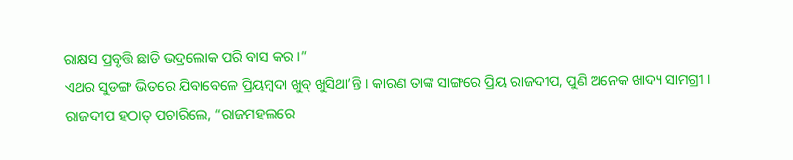ରାକ୍ଷସ ପ୍ରବୃତ୍ତି ଛାଡି ଭଦ୍ରଲୋକ ପରି ବାସ କର ।”
ଏଥର ସୁଡଙ୍ଗ ଭିତରେ ଯିବାବେଳେ ପ୍ରିୟମ୍ବଦା ଖୁବ୍ ଖୁସିଥା’ନ୍ତି । କାରଣ ତାଙ୍କ ସାଙ୍ଗରେ ପ୍ରିୟ ରାଜଦୀପ, ପୁଣି ଅନେକ ଖାଦ୍ୟ ସାମଗ୍ରୀ ।
ରାଜଦୀପ ହଠାତ୍ ପଚାରିଲେ, “ରାଜମହଲରେ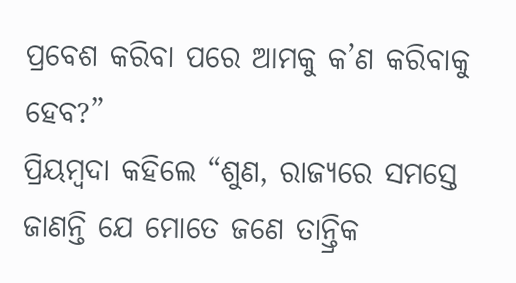ପ୍ରବେଶ କରିବା ପରେ ଆମକୁ କ’ଣ କରିବାକୁ ହେବ?”
ପ୍ରିୟମ୍ବଦା କହିଲେ “ଶୁଣ, ରାଜ୍ୟରେ ସମସ୍ତେ ଜାଣନ୍ତି ଯେ ମୋତେ ଜଣେ ତାନ୍ତ୍ରିକ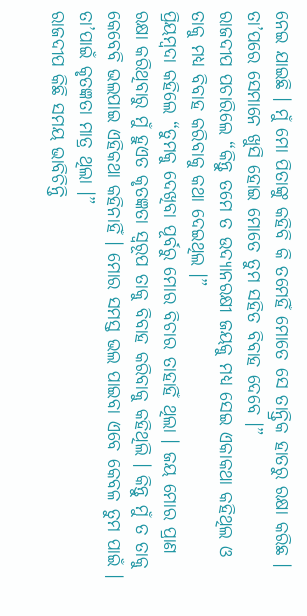ନେଇ ଯାଇଛି । ମୁଁ ମୋ ପିତାଙ୍କୁ କହିବି କି ତମେହିଁ ମୋତେ ସେ ତାନ୍ତ୍ରିକ ହାତରୁ ରକ୍ଷା କରିଛ । ତା’ପରେ ସେମାନେ ଖୁସି ହୋଇ ମୋତେ ତୁମ ସହିତ ବିବାହ ଦେବେ ।”
ରାଜଦୀପ ପଚାରିଲେ “କିନ୍ତୁ ତମେ ତ ଉଦ୍ୟାନରକ୍ଷୀ ଜୟକୁ ମଧ୍ୟ ସେଇ ଏକାକଥା କହିଥିଲ ଓ ତାକୁ ମଧ୍ୟ ବିବାହ କରିବାକୁ କଥା ଦେଇଥିଲ ।”
ପ୍ରିୟମ୍ବଦା କହିଲେ “ତୁମକୁ ଦେଖିବା ପୂର୍ବରୁ ମୋର ବିଚାର ତାହାହିଁ ଥିଲା । ଜୟ ମୋର ପ୍ରାଣ ରକ୍ଷା କରିଥିବାରୁ ମୁଁ ହୁଏତ କୃତଜ୍ଞତା ସ୍ୱରୂପ ତାକୁ ବିବାହ କରିବାକୁ କହିଥିଲି । କିନ୍ତୁ ମୁଁ ତ ତାକୁ କେବେବି ଭଲପାଇ ଏହିକଥା କହିନାହିଁ । ମୋର ସମସ୍ତ ଭଲ ପାଇବା ଏବେ କେବଳ ତୁମ ପାଇଁ । ତା’ପାଇଁ କୃତଜ୍ଞତା ମାତ୍ର ଥିଲା ।”
ରାଜଦୀପ କିଛି ସମୟ ଭାବିଚିନ୍ତି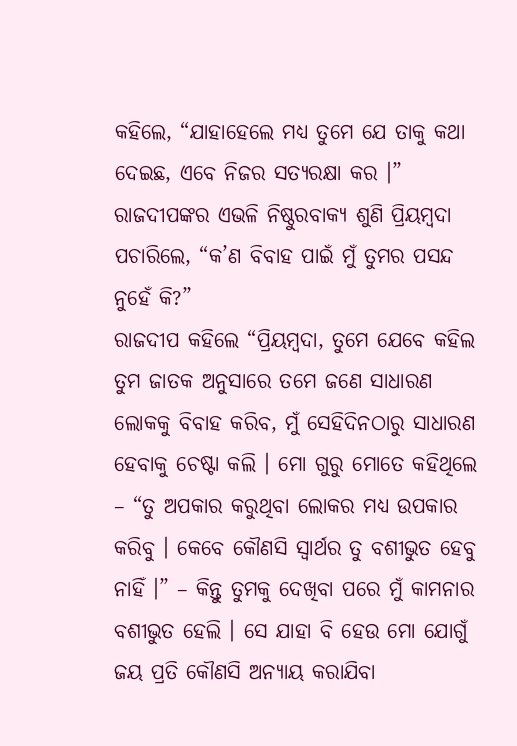କହିଲେ, “ଯାହାହେଲେ ମଧ୍ୟ ତୁମେ ଯେ ତାକୁ କଥା ଦେଇଛ, ଏବେ ନିଜର ସତ୍ୟରକ୍ଷା କର ।”
ରାଜଦୀପଙ୍କର ଏଭଳି ନିଷ୍ଠୁରବାକ୍ୟ ଶୁଣି ପ୍ରିୟମ୍ବଦା ପଚାରିଲେ, “କ’ଣ ବିବାହ ପାଇଁ ମୁଁ ତୁମର ପସନ୍ଦ ନୁହେଁ କି?”
ରାଜଦୀପ କହିଲେ “ପ୍ରିୟମ୍ବଦା, ତୁମେ ଯେବେ କହିଲ ତୁମ ଜାତକ ଅନୁସାରେ ତମେ ଜଣେ ସାଧାରଣ ଲୋକକୁ ବିବାହ କରିବ, ମୁଁ ସେହିଦିନଠାରୁ ସାଧାରଣ ହେବାକୁ ଚେଷ୍ଟା କଲି । ମୋ ଗୁରୁ ମୋତେ କହିଥିଲେ – “ତୁ ଅପକାର କରୁଥିବା ଲୋକର ମଧ୍ୟ ଉପକାର କରିବୁ । କେବେ କୌଣସି ସ୍ୱାର୍ଥର ତୁ ବଶୀଭୁତ ହେବୁ ନାହିଁ ।” – କିନ୍ତୁ ତୁମକୁ ଦେଖିବା ପରେ ମୁଁ କାମନାର ବଶୀଭୁତ ହେଲି । ସେ ଯାହା ବି ହେଉ ମୋ ଯୋଗୁଁ ଜୟ ପ୍ରତି କୌଣସି ଅନ୍ୟାୟ କରାଯିବା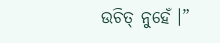ଉଚିତ୍ ନୁହେଁ ।”